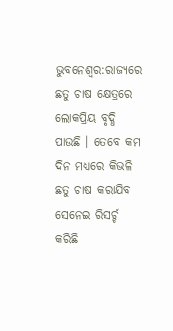ଭୁବନେଶ୍ୱର:ରାଜ୍ୟରେ ଛତୁ ଚାଷ କ୍ଷେତ୍ରରେ ଲୋକପ୍ରିୟ ବୃଦ୍ଧି ପାଉଛି । ତେବେ କମ ଦିନ ମଧ୍ୟରେ କିଭଳି ଛତୁ ଚାଷ କରାଯିବ ସେନେଇ ରିସର୍ଚ୍ଚ କରିଛି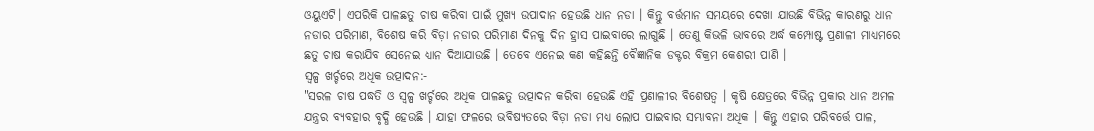ଓୟୁଏଟି। ଏପରିକି ପାଳଛତୁ ଚାଷ କରିବା ପାଇଁ ମୁଖ୍ୟ ଉପାଦାନ ହେଉଛି ଧାନ ନଡା । କିନ୍ତୁ ବର୍ତ୍ତମାନ ସମୟରେ ଦେଖା ଯାଉଛି ବିଭିନ୍ନ କାରଣରୁ ଧାନ ନଡାର ପରିମାଣ, ବିଶେଷ କରି ବିଡ଼ା ନଡାର ପରିମାଣ ଦିନକୁ ଦିନ ହ୍ରାସ ପାଇବାରେ ଲାଗୁଛି । ତେଣୁ କିଭଳି ଭାବରେ ଅର୍ଦ୍ଧ କମ୍ପୋଷ୍ଟ ପ୍ରଣାଳୀ ମାଧ୍ୟମରେ ଛତୁ ଚାଷ କରାଯିବ ସେନେଇ ଧ୍ୟାନ ଦିଆଯାଉଛି । ତେବେ ଏନେଇ କଣ କହିଛନ୍ତି ବୈଜ୍ଞାନିକ ଡକ୍ଟର ବିକ୍ରମ କେଶରୀ ପାଣି ।
ସ୍ଵଳ୍ପ ଖର୍ଚ୍ଚରେ ଅଧିକ ଉତ୍ପାଦନ:-
"ସରଳ ଚାଷ ପଦ୍ଧତି ଓ ସ୍ୱଳ୍ପ ଖର୍ଚ୍ଚରେ ଅଧିକ ପାଳଛତୁ ଉତ୍ପାଦନ କରିବା ହେଉଛି ଏହି ପ୍ରଣାଳୀର ବିଶେଷତ୍ଵ । କୃଷି କ୍ଷେତ୍ରରେ ବିଭିନ୍ନ ପ୍ରକାର ଧାନ ଅମଳ ଯନ୍ତ୍ରର ବ୍ୟବହାର ବୃଦ୍ଧି ହେଉଛି । ଯାହା ଫଳରେ ଭବିଷ୍ୟତରେ ବିଡ଼ା ନଡା ମଧ୍ୟ ଲୋପ ପାଇବାର ସମ୍ଭାବନା ଅଧିକ । କିନ୍ତୁ ଏହାର ପରିବର୍ତ୍ତେ ପାଳ,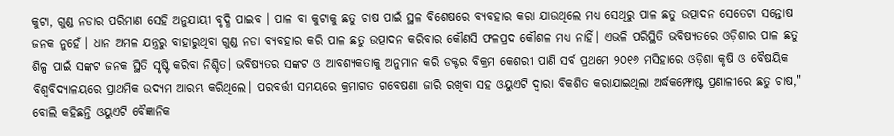କୁଟା, ଗୁଣ୍ଡ ନଡାର ପରିମାଣ ସେହି ଅନୁଯାୟୀ ବୃଦ୍ଧି ପାଇବ । ପାଳ ବା କୁଟାକୁ ଛତୁ ଚାଷ ପାଇଁ ସ୍ଥଳ ବିଶେଷରେ ବ୍ୟବହାର କରା ଯାଉଥିଲେ ମଧ୍ୟ ସେଥିରୁ ପାଳ ଛତୁ ଉତ୍ପାଦନ ସେତେଟା ସନ୍ତୋଷ ଜନକ ନୁହେଁ । ଧାନ ଅମଳ ଯନ୍ତ୍ରରୁ ବାହାରୁଥିବା ଗୁଣ୍ଡ ନଡା ବ୍ୟବହାର କରି ପାଳ ଛତୁ ଉତ୍ପାଦନ କରିବାର କୌଣସି ଫଳପ୍ରଦ କୌଶଳ ମଧ୍ୟ ନାହିଁ। ଏଭଳି ପରିସ୍ଥିତି ଭବିଷ୍ୟତରେ ଓଡ଼ିଶାର ପାଳ ଛତୁ ଶିଳ୍ପ ପାଇଁ ସଙ୍କଟ ଜନକ ସ୍ଥିତି ସୃଷ୍ଟି କରିବା ନିଶ୍ଚିତ। ଭବିଷ୍ୟତର ସଙ୍କଟ ଓ ଆବଶ୍ୟକତାକୁ ଅନୁମାନ କରି ଡକ୍ଟର ବିକ୍ରମ କେଶରୀ ପାଣି ସର୍ବ ପ୍ରଥମେ ୨୦୧୬ ମସିହାରେ ଓଡ଼ିଶା କୃଷି ଓ ବୈଷୟିକ ବିଶ୍ଵବିଦ୍ୟାଳୟରେ ପ୍ରାଥମିକ ଉଦ୍ୟମ ଆରମ୍ଭ କରିଥିଲେ। ପରବର୍ତ୍ତୀ ସମୟରେ କ୍ରମାଗତ ଗବେଷଣା ଜାରି ରଖିବା ସହ ଓୟୁଏଟି ଦ୍ଵାରା ବିକଶିତ କରାଯାଇଥିଲା ଅର୍ଦ୍ଧକମ୍ଫୋଷ୍ଟ ପ୍ରଣାଳୀରେ ଛତୁ ଚାଷ," ବୋଲି କହିଛନ୍ତି ଓୟୁଏଟି ବୈଜ୍ଞାନିକ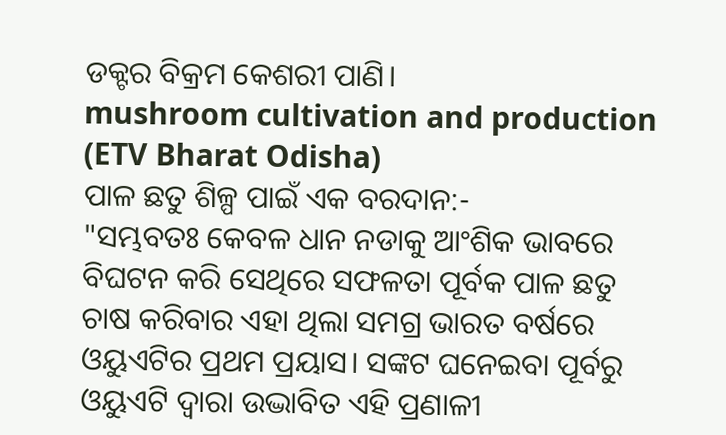ଡକ୍ଟର ବିକ୍ରମ କେଶରୀ ପାଣି।
mushroom cultivation and production (ETV Bharat Odisha)
ପାଳ ଛତୁ ଶିଳ୍ପ ପାଇଁ ଏକ ବରଦାନ:-
"ସମ୍ଭବତଃ କେବଳ ଧାନ ନଡାକୁ ଆଂଶିକ ଭାବରେ ବିଘଟନ କରି ସେଥିରେ ସଫଳତା ପୂର୍ବକ ପାଳ ଛତୁ ଚାଷ କରିବାର ଏହା ଥିଲା ସମଗ୍ର ଭାରତ ବର୍ଷରେ ଓୟୁଏଟିର ପ୍ରଥମ ପ୍ରୟାସ। ସଙ୍କଟ ଘନେଇବା ପୂର୍ବରୁ ଓୟୁଏଟି ଦ୍ଵାରା ଉଦ୍ଭାବିତ ଏହି ପ୍ରଣାଳୀ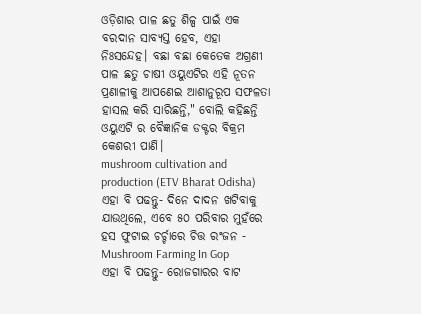ଓଡ଼ିଶାର ପାଳ ଛତୁ ଶିଳ୍ପ ପାଇଁ ଏକ ବରଦାନ ସାବ୍ୟସ୍ତ ହେବ, ଏହା ନିଃସନ୍ଦେହ। ବଛା ବଛା କେତେକ ଅଗ୍ରଣୀ ପାଳ ଛତୁ ଚାଷୀ ଓୟୁଏଟିର ଏହି ନୂତନ ପ୍ରଣାଳୀକୁ ଆପଣେଇ ଆଶାନୁରୂପ ସଫଳତା ହାସଲ କରି ସାରିଛନ୍ତି," ବୋଲି କହିଛନ୍ତି ଓୟୁଏଟି ର ବୈଜ୍ଞାନିକ ଡକ୍ଟର ବିକ୍ରମ କେଶରୀ ପାଣି।
mushroom cultivation and production (ETV Bharat Odisha) ଏହା ବି ପଢନ୍ତୁ- ଦିନେ ଦାଦନ ଖଟିବାକୁ ଯାଉଥିଲେ, ଏବେ ୫୦ ପରିବାର ମୁହଁରେ ହସ ଫୁଟାଇ ଚର୍ଚ୍ଚାରେ ଚିତ୍ତ ରଂଜନ - Mushroom Farming In Gop
ଏହା ବି ପଢନ୍ତୁ- ରୋଜଗାରର ବାଟ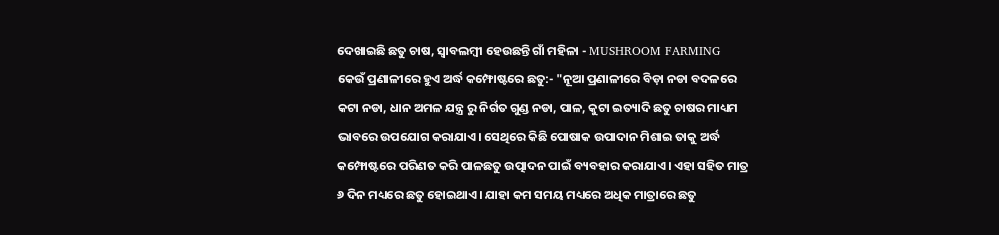ଦେଖାଇଛି ଛତୁ ଚାଷ, ସ୍ବାବଲମ୍ବୀ ହେଉଛନ୍ତି ଗାଁ ମହିଳା - MUSHROOM FARMING
କେଉଁ ପ୍ରଣାଳୀରେ ହୁଏ ଅର୍ଦ୍ଧ କମ୍ଫୋଷ୍ଟରେ ଛତୁ:- "ନୂଆ ପ୍ରଣାଳୀରେ ବିଡ଼ା ନଡା ବଦଳରେ କଟା ନଡା, ଧାନ ଅମଳ ଯନ୍ତ୍ର ରୁ ନିର୍ଗତ ଗୁଣ୍ଡ ନଡା, ପାଳ, କୁଟା ଇତ୍ୟାଦି ଛତୁ ଚାଷର ମାଧ୍ୟମ ଭାବରେ ଉପଯୋଗ କରାଯାଏ। ସେଥିରେ କିଛି ପୋଷାକ ଉପାଦାନ ମିଶାଇ ତାକୁ ଅର୍ଦ୍ଧ କମ୍ଫୋଷ୍ଟରେ ପରିଣତ କରି ପାଳଛତୁ ଉତ୍ପାଦନ ପାଇଁ ବ୍ୟବହାର କରାଯାଏ। ଏହା ସହିତ ମାତ୍ର ୬ ଦିନ ମଧ୍ୟରେ ଛତୁ ହୋଇଥାଏ। ଯାହା କମ ସମୟ ମଧ୍ୟରେ ଅଧିକ ମାତ୍ରାରେ ଛତୁ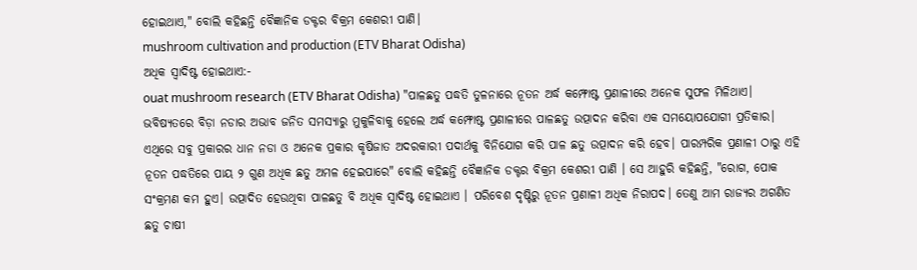ହୋଇଥାଏ," ବୋଲି କହିଛନ୍ତି ବୈଜ୍ଞାନିକ ଡକ୍ଟର ବିକ୍ରମ କେଶରୀ ପାଣି।
mushroom cultivation and production (ETV Bharat Odisha)
ଅଧିକ ସ୍ଵାଦିଷ୍ଟ ହୋଇଥାଏ:-
ouat mushroom research (ETV Bharat Odisha) "ପାଳଛତୁ ପଦ୍ଧତି ତୁଳନାରେ ନୂତନ ଅର୍ଦ୍ଧ କମ୍ଫୋଷ୍ଟ ପ୍ରଣାଳୀରେ ଅନେକ ସୁଫଳ ମିଳିଥାଏ। ଭବିଷ୍ୟତରେ ବିଡ଼ା ନଡାର ଅଭାବ ଜନିତ ସମସ୍ୟାରୁ ମୁକୁଳିବାକୁ ହେଲେ ଅର୍ଦ୍ଧ କମ୍ଫୋଷ୍ଟ ପ୍ରଣାଳୀରେ ପାଳଛତୁ ଉତ୍ପାଦନ କରିବା ଏକ ସମୟୋପଯୋଗୀ ପ୍ରତିକାର। ଏଥିରେ ସବୁ ପ୍ରକାରର ଧାନ ନଡା ଓ ଅନେକ ପ୍ରକାର କୃଷିଜାତ ଅଦରକାରୀ ପଦାର୍ଥକୁ ବିନିଯୋଗ କରି ପାଳ ଛତୁ ଉତ୍ପାଦନ କରି ହେବ। ପାରମ୍ପରିକ ପ୍ରଣାଳୀ ଠାରୁ ଏହି ନୂତନ ପଦ୍ଧତିରେ ପାୟ ୨ ଗୁଣ ଅଧିକ ଛତୁ ଅମଳ ହେଇପାରେ" ବୋଲି କହିଛନ୍ତି ବୈଜ୍ଞାନିକ ଡକ୍ଟର ବିକ୍ରମ କେଶରୀ ପାଣି । ସେ ଆହୁରି କହିଛନ୍ତି, "ରୋଗ, ପୋକ ସଂକ୍ରମଣ କମ ହୁଏ। ଉତ୍ପାଦିତ ହେଉଥିବା ପାଳଛତୁ ବି ଅଧିକ ସ୍ଵାଦିଷ୍ଟ ହୋଇଥାଏ । ପରିବେଶ ଦୃଷ୍ଟିରୁ ନୂତନ ପ୍ରଣାଳୀ ଅଧିକ ନିରାପଦ। ତେଣୁ ଆମ ରାଜ୍ୟର ଅଗଣିତ ଛତୁ ଚାଷୀ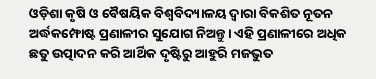ଓଡ଼ିଶା କୃଷି ଓ ବୈଷୟିକ ବିଶ୍ୱବିଦ୍ୟାଳୟ ଦ୍ଵାରା ବିକଶିତ ନୂତନ ଅର୍ଦ୍ଧକମ୍ଫୋଷ୍ଟ ପ୍ରଣାଳୀର ସୁଯୋଗ ନିଅନ୍ତୁ। ଏହି ପ୍ରଣାଳୀରେ ଅଧିକ ଛତୁ ଉତ୍ପାଦନ କରି ଆର୍ଥିକ ଦୃଷ୍ଟିରୁ ଆହୁରି ମଜଭୁତ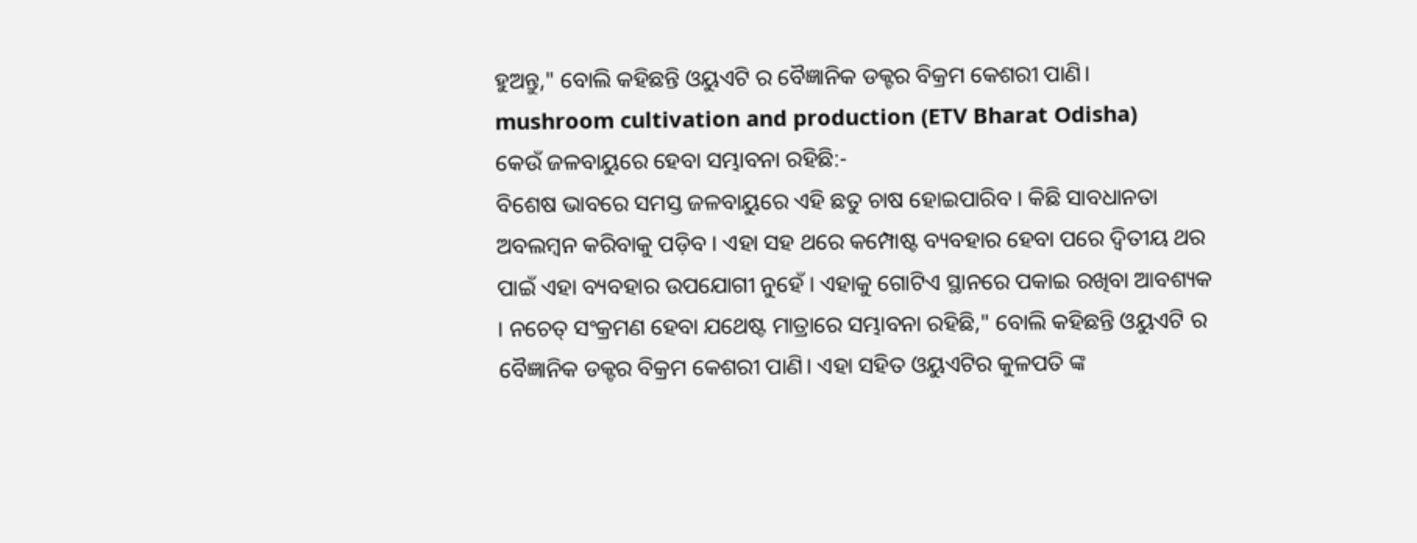ହୁଅନ୍ତୁ," ବୋଲି କହିଛନ୍ତି ଓୟୁଏଟି ର ବୈଜ୍ଞାନିକ ଡକ୍ଟର ବିକ୍ରମ କେଶରୀ ପାଣି।
mushroom cultivation and production (ETV Bharat Odisha)
କେଉଁ ଜଳବାୟୁରେ ହେବା ସମ୍ଭାବନା ରହିଛି:-
ବିଶେଷ ଭାବରେ ସମସ୍ତ ଜଳବାୟୁରେ ଏହି ଛତୁ ଚାଷ ହୋଇପାରିବ । କିଛି ସାବଧାନତା ଅବଲମ୍ବନ କରିବାକୁ ପଡ଼ିବ । ଏହା ସହ ଥରେ କମ୍ପୋଷ୍ଟ ବ୍ୟବହାର ହେବା ପରେ ଦ୍ଵିତୀୟ ଥର ପାଇଁ ଏହା ବ୍ୟବହାର ଉପଯୋଗୀ ନୁହେଁ । ଏହାକୁ ଗୋଟିଏ ସ୍ଥାନରେ ପକାଇ ରଖିବା ଆବଶ୍ୟକ । ନଚେତ୍ ସଂକ୍ରମଣ ହେବା ଯଥେଷ୍ଟ ମାତ୍ରାରେ ସମ୍ଭାବନା ରହିଛି," ବୋଲି କହିଛନ୍ତି ଓୟୁଏଟି ର ବୈଜ୍ଞାନିକ ଡକ୍ଟର ବିକ୍ରମ କେଶରୀ ପାଣି। ଏହା ସହିତ ଓୟୁଏଟିର କୁଳପତି ଙ୍କ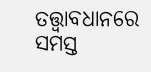ତତ୍ତ୍ଵାବଧାନରେ ସମସ୍ତ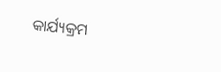କାର୍ଯ୍ୟକ୍ରମ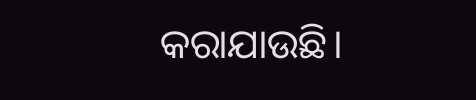କରାଯାଉଛି।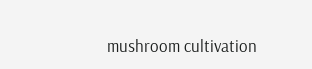mushroom cultivation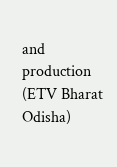and production (ETV Bharat Odisha)